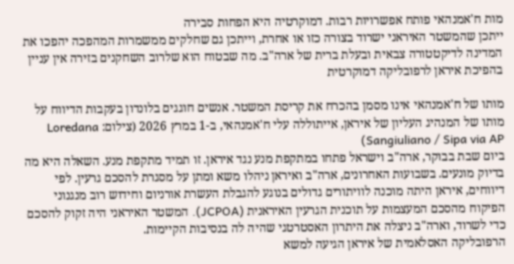מות ח'אמנהאי פותח אפשרויות רבות. דמוקרטיה היא הפחות סבירה
ייתכן שהמשטר האיראני ישרוד בצורה כזו או אחרת, וייתכן גם שחלקים ממשמרות המהפכה יהפכו את המדינה לדיקטטורה צבאית ובעלת ברית של ארה"ב. מה שבטוח הוא שלרוב השחקנים בזירה אין עניין בהפיכת איראן לרפובליקה דמוקרטית

מותו של ח'אמנהאי אינו מסמן בהכרח את קריסת המשטר. אנשים חוגגים בלונדון בעקבות הדיווח על מותו של המנהיג העליון של איראן, אייתוללה עלי ח'אמנהאי, ב-1 במרץ 2026 (צילום: Loredana Sangiuliano / Sipa via AP)
ביום שבת בבוקר, ארה"ב וישראל פתחו במתקפת מנע נגד איראן. זו תמיד מתקפת מנע. השאלה היא מה בדיוק מונעים. בשבועות האחרונים, ארה"ב ואיראן ניהלו משא ומתן על מסגרת להסכם גרעין. לפי דיווחים, איראן היתה מוכנה לוויתורים גדולים בנוגע להגבלת העשרת אורניום וחידוש רוב מנגנוני הפיקוח מהסכם המעצמות על תוכנית הגרעין האיראנית (JCPOA). המשטר האיראני היה זקוק להסכם כדי לשרוד, וארה"ב ניצלה את היתרון האסטרטגי שהיה לה בנסיבות הקיימות.
הרפובליקה האסלאמית של איראן הגיעה למשא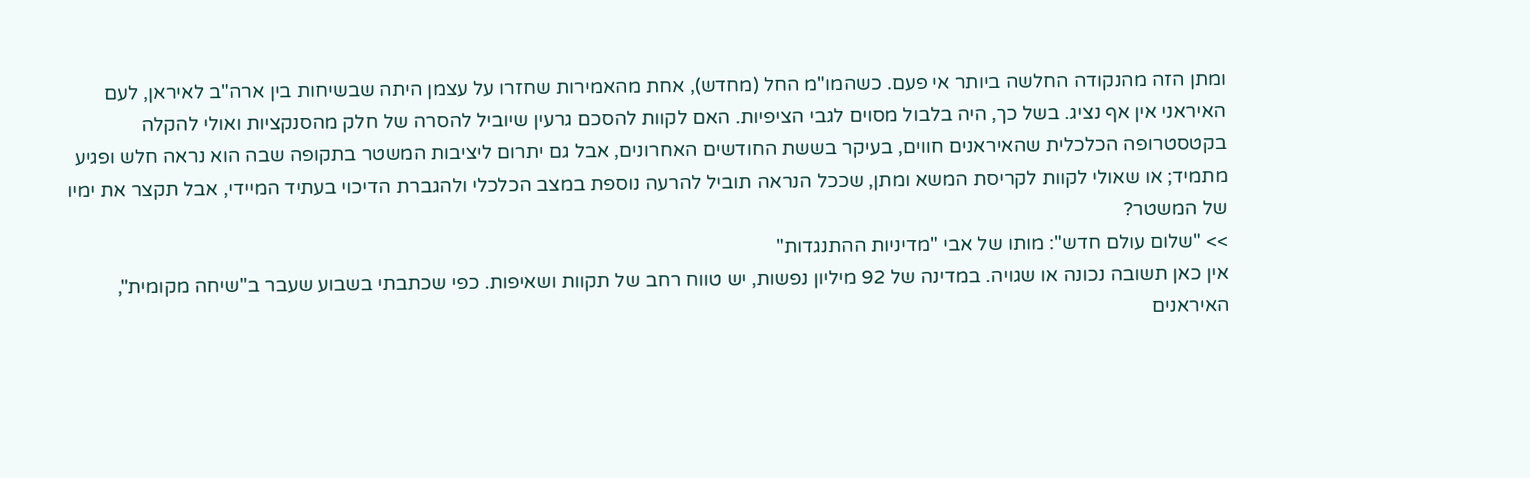ומתן הזה מהנקודה החלשה ביותר אי פעם. כשהמו"מ החל (מחדש), אחת מהאמירות שחזרו על עצמן היתה שבשיחות בין ארה"ב לאיראן, לעם האיראני אין אף נציג. בשל כך, היה בלבול מסוים לגבי הציפיות. האם לקוות להסכם גרעין שיוביל להסרה של חלק מהסנקציות ואולי להקלה בקטסטרופה הכלכלית שהאיראנים חווים, בעיקר בששת החודשים האחרונים, אבל גם יתרום ליציבות המשטר בתקופה שבה הוא נראה חלש ופגיע מתמיד; או שאולי לקוות לקריסת המשא ומתן, שככל הנראה תוביל להרעה נוספת במצב הכלכלי ולהגברת הדיכוי בעתיד המיידי, אבל תקצר את ימיו של המשטר?
>> "שלום עולם חדש": מותו של אבי "מדיניות ההתנגדות"
אין כאן תשובה נכונה או שגויה. במדינה של 92 מיליון נפשות, יש טווח רחב של תקוות ושאיפות. כפי שכתבתי בשבוע שעבר ב"שיחה מקומית", האיראנים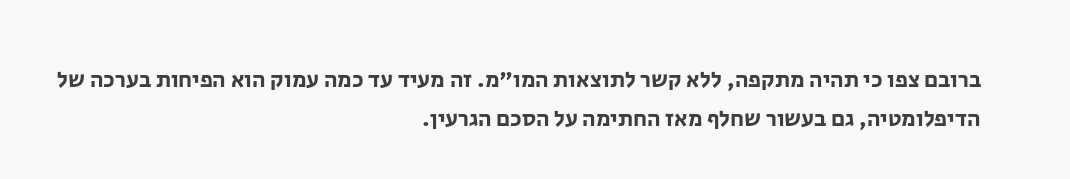ברובם צפו כי תהיה מתקפה, ללא קשר לתוצאות המו"מ. זה מעיד עד כמה עמוק הוא הפיחות בערכה של הדיפלומטיה, גם בעשור שחלף מאז החתימה על הסכם הגרעין.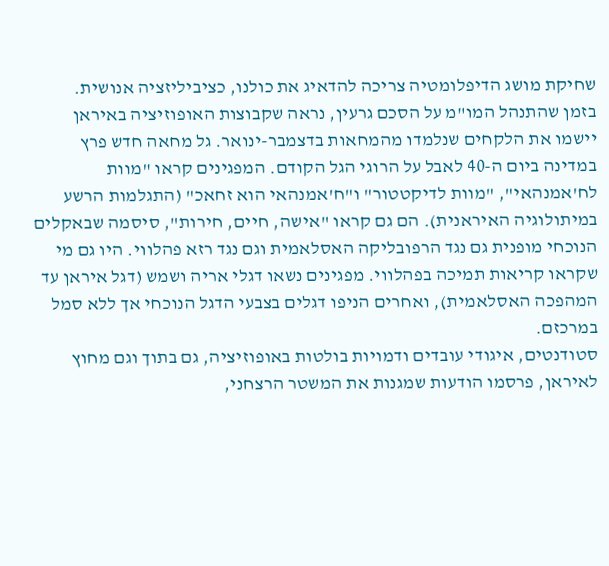שחיקת מושג הדיפלומטיה צריכה להדאיג את כולנו, כציביליזציה אנושית.
בזמן שהתנהל המו"מ על הסכם גרעין, נראה שקבוצות האופוזיציה באיראן יישמו את הלקחים שנלמדו מהמחאות בדצמבר-ינואר. גל מחאה חדש פרץ במדינה ביום ה-40 לאבל על הרוגי הגל הקודם. המפגינים קראו "מוות לח'אמנהאי", "מוות לדיקטטור" ו"ח'אמנהאי הוא זחאכ" (התגלמות הרשע במיתולוגיה האיראנית). הם גם קראו "אישה, חיים, חירות", סיסמה שבאקלים הנוכחי מופנית גם נגד הרפובליקה האסלאמית וגם נגד רזא פהלווי. היו גם מי שקראו קריאות תמיכה בפהלווי. מפגינים נשאו דגלי אריה ושמש (דגל איראן עד המהפכה האסלאמית), ואחרים הניפו דגלים בצבעי הדגל הנוכחי אך ללא סמל במרכזם.
סטודנטים, איגודי עובדים ודמויות בולטות באופוזיציה, גם בתוך וגם מחוץ לאיראן, פרסמו הודעות שמגנות את המשטר הרצחני,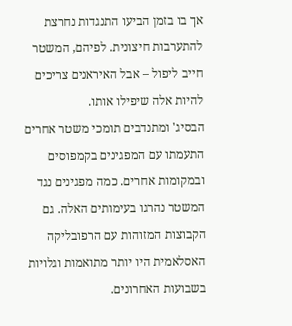אך בו בזמן הביעו התנגדות נחרצת להתערבות חיצונית. לפיהם, המשטר חייב ליפול – אבל האיראנים צריכים להיות אלה שיפילו אותו.
הבסיג' ומתנדבים תומכי משטר אחרים התעמתו עם המפגינים בקמפוסים ובמקומות אחרים. כמה מפגינים נגד המשטר נהרגו בעימותים האלה. גם הקבוצות המזוהות עם הרפובליקה האסלאמית היו יותר מתואמות וגלויות בשבועות האחרונים.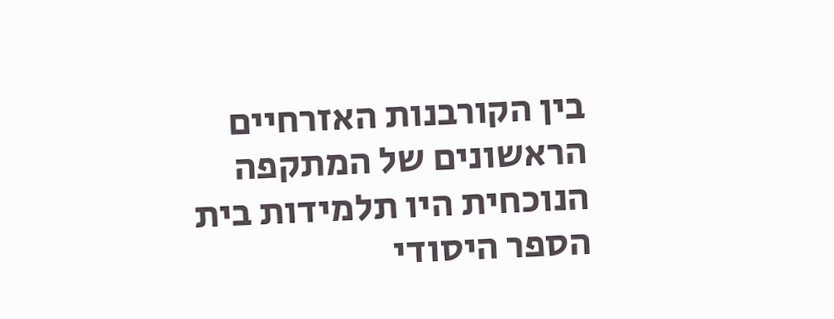בין הקורבנות האזרחיים הראשונים של המתקפה הנוכחית היו תלמידות בית הספר היסודי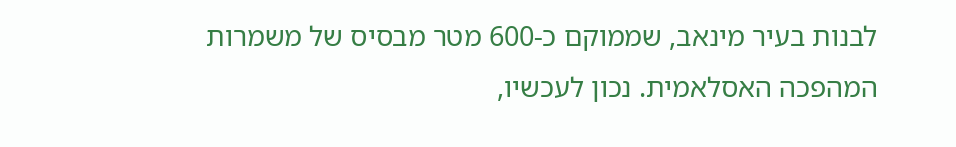לבנות בעיר מינאב, שממוקם כ-600 מטר מבסיס של משמרות המהפכה האסלאמית. נכון לעכשיו,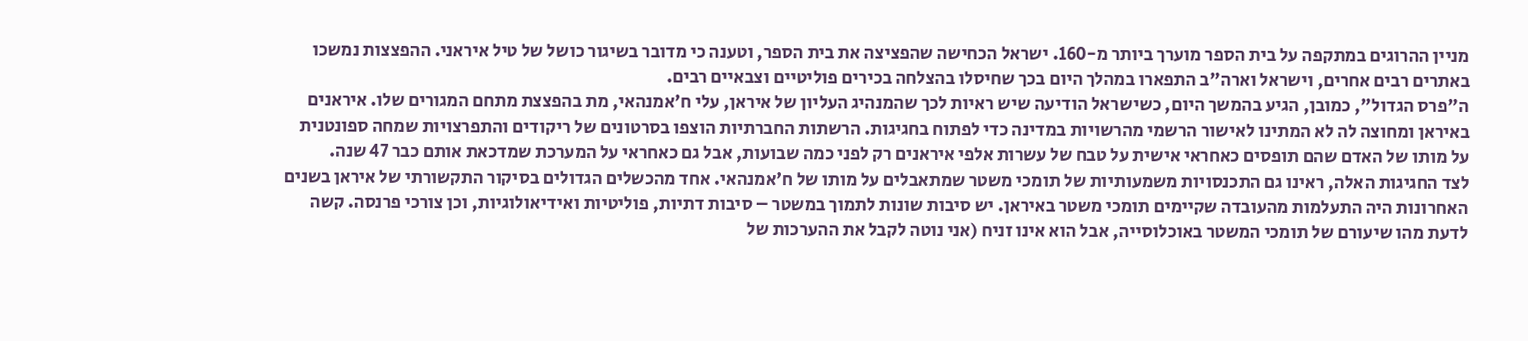מניין ההרוגים במתקפה על בית הספר מוערך ביותר מ-160. ישראל הכחישה שהפציצה את בית הספר, וטענה כי מדובר בשיגור כושל של טיל איראני. ההפצצות נמשכו באתרים רבים אחרים, וישראל וארה"ב התפארו במהלך היום בכך שחיסלו בהצלחה בכירים פוליטיים וצבאיים רבים.
ה"פרס הגדול", כמובן, הגיע בהמשך היום, כשישראל הודיעה שיש ראיות לכך שהמנהיג העליון של איראן, עלי ח'אמנהאי, מת בהפצצת מתחם המגורים שלו. איראנים באיראן ומחוצה לה לא המתינו לאישור הרשמי מהרשויות במדינה כדי לפתוח בחגיגות. הרשתות החברתיות הוצפו בסרטונים של ריקודים והתפרצויות שמחה ספונטנית על מותו של האדם שהם תופסים כאחראי אישית על טבח של עשרות אלפי איראנים רק לפני כמה שבועות, אבל גם כאחראי על המערכת שמדכאת אותם כבר 47 שנה.
לצד החגיגות האלה, ראינו גם התכנסויות משמעותיות של תומכי משטר שמתאבלים על מותו של ח'אמנהאי. אחד מהכשלים הגדולים בסיקור התקשורתי של איראן בשנים האחרונות היה התעלמות מהעובדה שקיימים תומכי משטר באיראן. יש סיבות שונות לתמוך במשטר – סיבות דתיות, פוליטיות ואידיאולוגיות, וכן צורכי פרנסה. קשה לדעת מהו שיעורם של תומכי המשטר באוכלוסייה, אבל הוא אינו זניח (אני נוטה לקבל את ההערכות של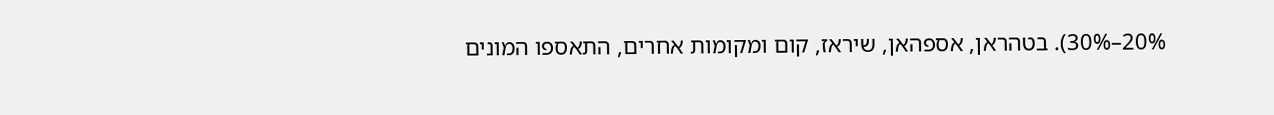20%–30%). בטהראן, אספהאן, שיראז, קום ומקומות אחרים, התאספו המונים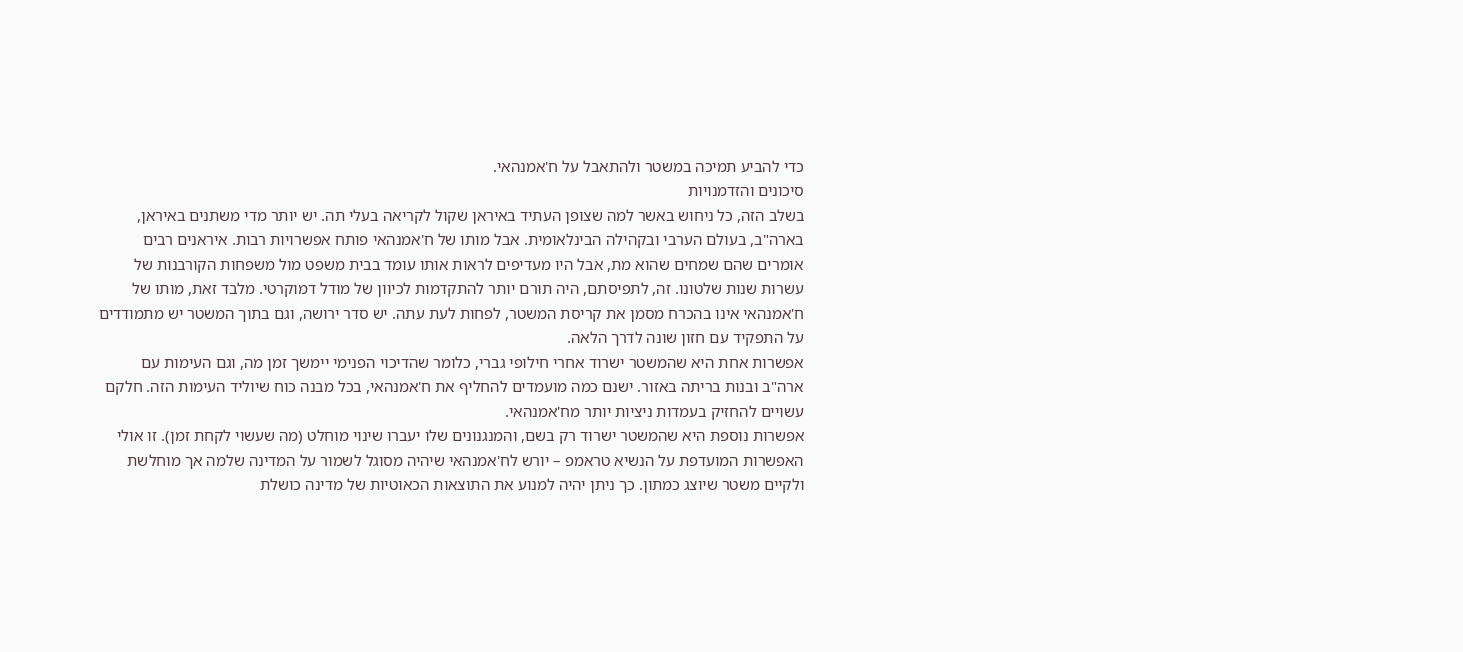כדי להביע תמיכה במשטר ולהתאבל על ח'אמנהאי.
סיכונים והזדמנויות
בשלב הזה, כל ניחוש באשר למה שצופן העתיד באיראן שקול לקריאה בעלי תה. יש יותר מדי משתנים באיראן, בארה"ב, בעולם הערבי ובקהילה הבינלאומית. אבל מותו של ח'אמנהאי פותח אפשרויות רבות. איראנים רבים אומרים שהם שמחים שהוא מת, אבל היו מעדיפים לראות אותו עומד בבית משפט מול משפחות הקורבנות של עשרות שנות שלטונו. זה, לתפיסתם, היה תורם יותר להתקדמות לכיוון של מודל דמוקרטי. מלבד זאת, מותו של ח'אמנהאי אינו בהכרח מסמן את קריסת המשטר, לפחות לעת עתה. יש סדר ירושה, וגם בתוך המשטר יש מתמודדים על התפקיד עם חזון שונה לדרך הלאה.
אפשרות אחת היא שהמשטר ישרוד אחרי חילופי גברי, כלומר שהדיכוי הפנימי יימשך זמן מה, וגם העימות עם ארה"ב ובנות בריתה באזור. ישנם כמה מועמדים להחליף את ח'אמנהאי, בכל מבנה כוח שיוליד העימות הזה. חלקם עשויים להחזיק בעמדות ניציות יותר מח'אמנהאי.
אפשרות נוספת היא שהמשטר ישרוד רק בשם, והמנגנונים שלו יעברו שינוי מוחלט (מה שעשוי לקחת זמן). זו אולי האפשרות המועדפת על הנשיא טראמפ – יורש לח'אמנהאי שיהיה מסוגל לשמור על המדינה שלמה אך מוחלשת ולקיים משטר שיוצג כמתון. כך ניתן יהיה למנוע את התוצאות הכאוטיות של מדינה כושלת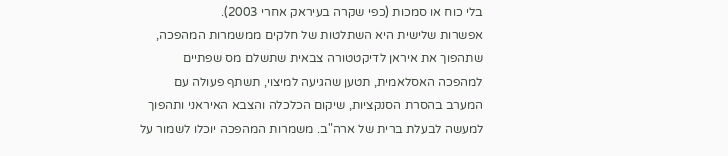בלי כוח או סמכות (כפי שקרה בעיראק אחרי 2003).
אפשרות שלישית היא השתלטות של חלקים ממשמרות המהפכה, שתהפוך את איראן לדיקטטורה צבאית שתשלם מס שפתיים למהפכה האסלאמית, תטען שהגיעה למיצוי, תשתף פעולה עם המערב בהסרת הסנקציות, שיקום הכלכלה והצבא האיראני ותהפוך למעשה לבעלת ברית של ארה"ב. משמרות המהפכה יוכלו לשמור על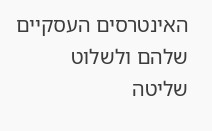האינטרסים העסקיים שלהם ולשלוט שליטה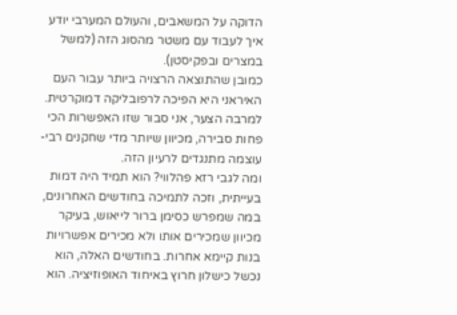הדוקה על המשאבים, והעולם המערבי יודע איך לעבוד עם משטר מהסוג הזה (למשל במצרים ובפקיסטן).
כמובן שהתוצאה הרצויה ביותר עבור העם האיראני היא הפיכה לרפובליקה דמוקרטית. למרבה הצער, אני סבור שזו האפשרות הכי פחות סבירה, מכיוון שיותר מדי שחקנים רבי-עוצמה מתנגדים לרעיון הזה.
ומה לגבי רזא פהלווי? הוא תמיד היה דמות בעייתית, וזכה לתמיכה בחודשים האחרונים, במה שמפרש כסימן ברור לייאוש, בעיקר מכיוון שמכירים אותו ולא מכירים אפשרויות בנות קיימא אחרות. בחודשים האלה, הוא נכשל כישלון חרוץ באיחוד האופוזיציה. הוא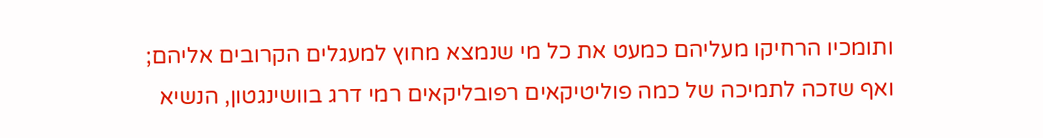ותומכיו הרחיקו מעליהם כמעט את כל מי שנמצא מחוץ למעגלים הקרובים אליהם; ואף שזכה לתמיכה של כמה פוליטיקאים רפובליקאים רמי דרג בוושינגטון, הנשיא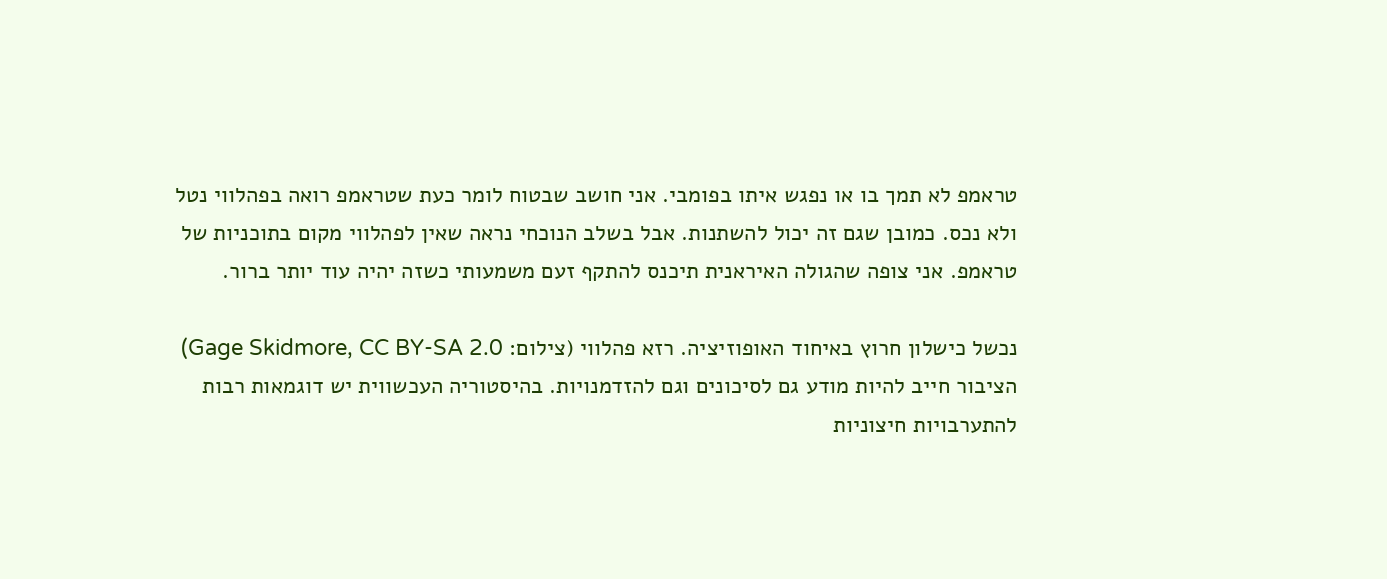טראמפ לא תמך בו או נפגש איתו בפומבי. אני חושב שבטוח לומר כעת שטראמפ רואה בפהלווי נטל ולא נכס. כמובן שגם זה יכול להשתנות. אבל בשלב הנוכחי נראה שאין לפהלווי מקום בתוכניות של טראמפ. אני צופה שהגולה האיראנית תיכנס להתקף זעם משמעותי כשזה יהיה עוד יותר ברור.

נכשל כישלון חרוץ באיחוד האופוזיציה. רזא פהלווי (צילום: Gage Skidmore, CC BY-SA 2.0)
הציבור חייב להיות מודע גם לסיכונים וגם להזדמנויות. בהיסטוריה העכשווית יש דוגמאות רבות להתערבויות חיצוניות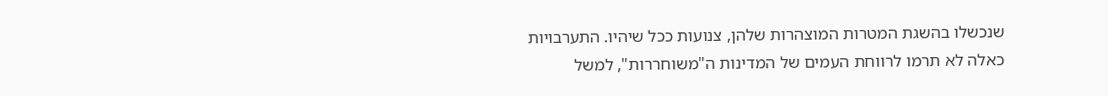שנכשלו בהשגת המטרות המוצהרות שלהן, צנועות ככל שיהיו. התערבויות כאלה לא תרמו לרווחת העמים של המדינות ה"משוחררות", למשל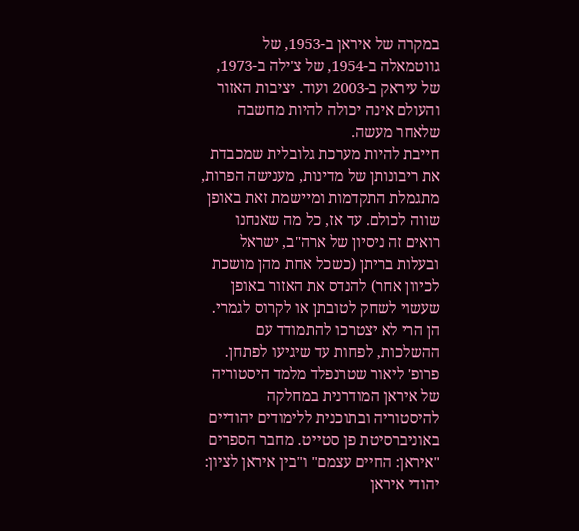במקרה של איראן ב-1953, של גווטמאלה ב-1954, של צ'ילה ב-1973, של עיראק ב-2003 ועוד. יציבות האזור והעולם אינה יכולה להיות מחשבה שלאחר מעשה.
חייבת להיות מערכת גלובלית שמכבדת את ריבונותן של מדינות, מענישה הפרות, מתגמלת התקדמות ומיישמת זאת באופן שווה לכולם. עד אז, כל מה שאנחנו רואים זה ניסיון של ארה"ב, ישראל ובעלות בריתן (כשכל אחת מהן מושכת לכיוון אחר) להנדס את האזור באופן שעשוי לשחק לטובתן או לקרוס לגמרי. הן הרי לא יצטרכו להתמודד עם ההשלכות, לפחות עד שיגיעו לפתחן.
פרופ' ליאור שטרנפלד מלמד היסטוריה של איראן המודרנית במחלקה להיסטוריה ובתוכנית ללימודים יהודיים באוניברסיטת פן סטייט. מחבר הספרים "איראן: החיים עצמם" ו"בין איראן לציון: יהודי איראן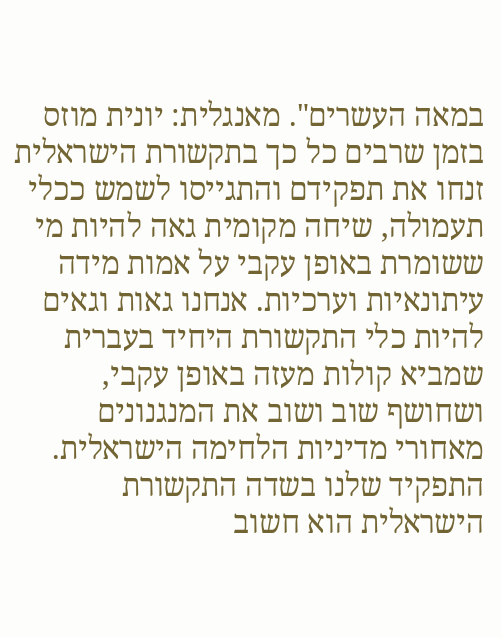במאה העשרים". מאנגלית: יונית מוזס
בזמן שרבים כל כך בתקשורת הישראלית זנחו את תפקידם והתגייסו לשמש ככלי תעמולה, שיחה מקומית גאה להיות מי ששומרת באופן עקבי על אמות מידה עיתונאיות וערכיות. אנחנו גאות וגאים להיות כלי התקשורת היחיד בעברית שמביא קולות מעזה באופן עקבי, ושחושף שוב ושוב את המנגנונים מאחורי מדיניות הלחימה הישראלית. התפקיד שלנו בשדה התקשורת הישראלית הוא חשוב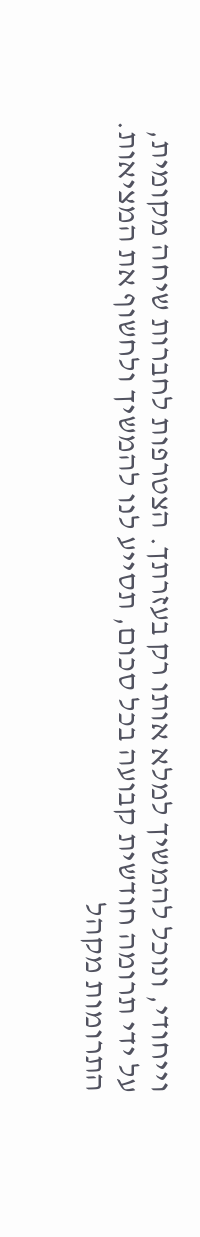וייחודי, ונוכל להמשיך למלא אותו רק בעזרתך. הצטרפות לחברות שיחה מקומית, על ידי תרומה חודשית קבועה בכל סכום, תסייע לנו להמשיך ולחשוף את המציאות. התרומות מקהל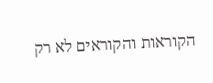הקוראות והקוראים לא רק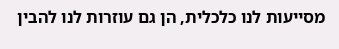מסייעות לנו כלכלית, הן גם עוזרות לנו להבין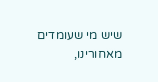שיש מי שעומדים מאחורינו,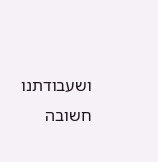ושעבודתנו חשובה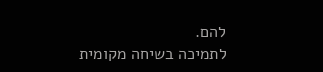להם.
לתמיכה בשיחה מקומית